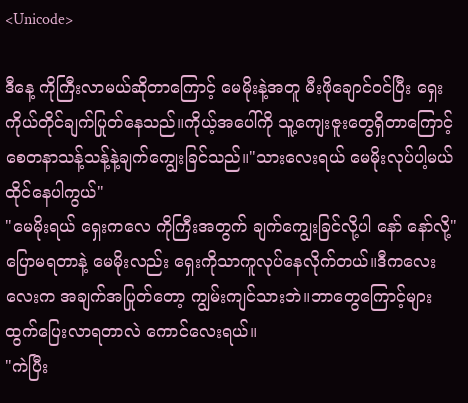<Unicode>

ဒီနေ့ ကိုကြီးလာမယ်ဆိုတာကြောင့် မေမိုးနဲ့အတူ မီးဖိုချောင်ဝင်ပြီး ရှေးကိုယ်တိုင်ချက်ပြုတ်နေသည်။ကိုယ့်အပေါ်ကို သူ့ကျေးဇူးတွေရှိတာကြောင့် စေတနာသန့်သန့်နဲ့ချက်ကျွေးခြင်သည်။"သားလေးရယ် မေမိုးလုပ်ပါ့မယ်ထိုင်နေပါကွယ်"
"မေမိုးရယ် ရှေးကလေ ကိုကြီးအတွက် ချက်ကျွေးခြင်လို့ပါ နော် နော်လို့"
ပြောမရတာနဲ့ မေမိုးလည်း ရှေးကိုသာကူလုပ်နေလိုက်တယ်။ဒီကလေးလေးက အချက်အပြုတ်တော့ ကျွမ်းကျင်သားဘဲ။ဘာတွေကြောင့်များထွက်ပြေးလာရတာလဲ ကောင်လေးရယ်။
"ကဲပြီး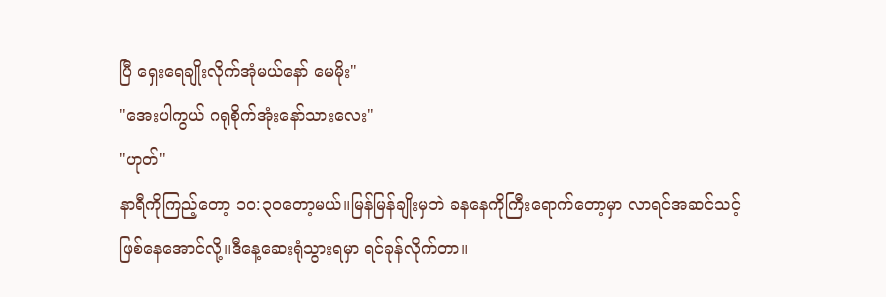ပြီ ရှေးရေချိုးလိုက်အုံမယ်နော် မေမိုး"
"အေးပါကွယ် ဂရုစိုက်အုံးနော်သားလေး"
"ဟုတ်"
နာရီကိုကြည့်တော့ ၁၀:၃၀တော့မယ်။မြန်မြန်ချိုးမှဘဲ ခနနေကိုကြီးရောက်တော့မှာ လာရင်အဆင်သင့်ဖြစ်နေအောင်လို့။ဒီနေ့ဆေးရုံသွားရမှာ ရင်ခုန်လိုက်တာ။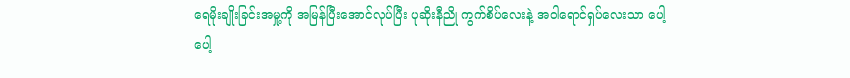ရေမိုးချိုးခြင်းအမှု့ကို အမြန်ပြီးအောင်လုပ်ပြီး ပုဆိုးနီညို ကွက်စိပ်လေးနဲ့ အဝါရောင်ရှပ်လေးသာ ပေါ့ပေါ့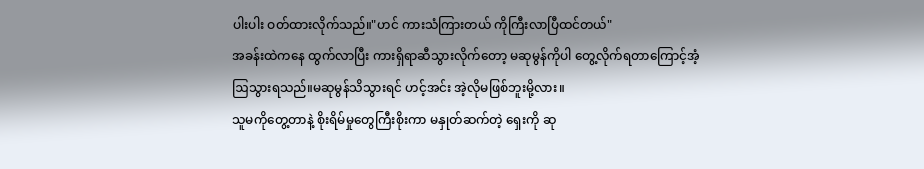ပါးပါး ဝတ်ထားလိုက်သည်။"ဟင် ကားသံကြားတယ် ကိုကြီးလာပြီထင်တယ်"
အခန်းထဲကနေ ထွက်လာပြီး ကားရှိရာဆီသွားလိုက်တော့ မဆုမွန်ကိုပါ တွေ့လိုက်ရတာကြောင့်အံ့ဩသွားရသည်။မဆုမွန်သိသွားရင် ဟင့်အင်း အဲ့လိုမဖြစ်ဘူးမို့လား။
သူမကိုတွေ့တာနဲ့ စိုးရိမ်မှုတွေကြီးစိုးကာ မနှုတ်ဆက်တဲ့ ရှေးကို ဆု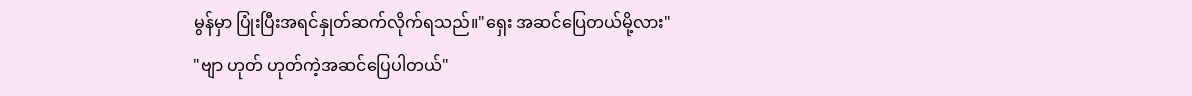မွန်မှာ ပြုံးပြီးအရင်နှုတ်ဆက်လိုက်ရသည်။"ရှေး အဆင်ပြေတယ်မို့လား"
"ဗျာ ဟုတ် ဟုတ်ကဲ့အဆင်ပြေပါတယ်"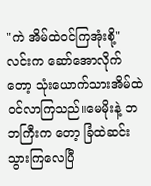"ကဲ အိမ်ထဲဝင်ကြအုံးစို့"
လင်းက ဆော်အောလိုက်တော့ သုံးယောက်သားအိမ်ထဲဝင်လာကြသည်။မေမိုးနဲ့ ဘဘကြီးက တော့ ခြံထဲဆင်းသွားကြလေပြီ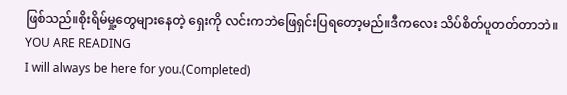ဖြစ်သည်။စိုးရိမ်မှု့တွေများနေတဲ့ ရှေးကို လင်းကဘဲဖြေရှင်းပြရတော့မည်။ဒီကလေး သိပ်စိတ်ပူတတ်တာဘဲ။
YOU ARE READING
I will always be here for you.(Completed)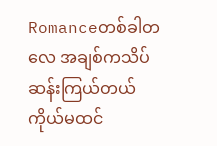Romanceတစ်ခါတလေ အချစ်ကသိပ်ဆန်းကြယ်တယ် ကိုယ်မထင်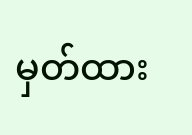မှတ်ထား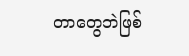တာတွေဘဲဖြစ်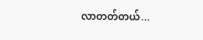လာတတ်တယ်...